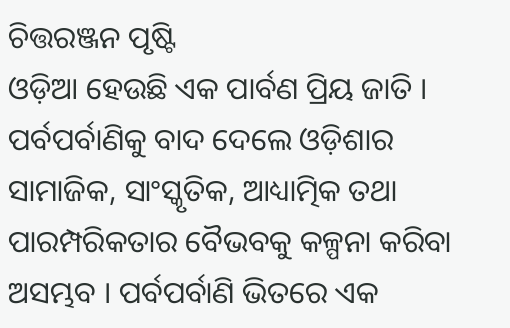ଚିତ୍ତରଞ୍ଜନ ପୃଷ୍ଟି
ଓଡ଼ିଆ ହେଉଛି ଏକ ପାର୍ବଣ ପ୍ରିୟ ଜାତି । ପର୍ବପର୍ବାଣିକୁ ବାଦ ଦେଲେ ଓଡ଼ିଶାର ସାମାଜିକ, ସାଂସ୍କୃତିକ, ଆଧ୍ୟାତ୍ମିକ ତଥା ପାରମ୍ପରିକତାର ବୈଭବକୁ କଳ୍ପନା କରିବା ଅସମ୍ଭବ । ପର୍ବପର୍ବାଣି ଭିତରେ ଏକ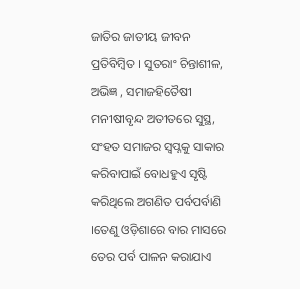ଜାତିର ଜାତୀୟ ଜୀବନ ପ୍ରତିବିମ୍ବିତ । ସୁତରାଂ ଚିନ୍ତାଶୀଳ, ଅଭିଜ୍ଞ , ସମାଜହିତୈଷୀ ମନୀଷୀବୃନ୍ଦ ଅତୀତରେ ସୁସ୍ଥ, ସଂହତ ସମାଜର ସ୍ୱପ୍ନକୁ ସାକାର କରିବାପାଇଁ ବୋଧହୁଏ ସୃଷ୍ଟି କରିଥିଲେ ଅଗଣିତ ପର୍ବପର୍ବାଣି ।ତେଣୁ ଓଡ଼ିଶାରେ ବାର ମାସରେ ତେର ପର୍ବ ପାଳନ କରାଯାଏ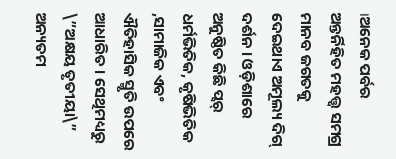।ଅନେକ ପର୍ବର ଅନ୍ତର୍ନିହିତ ମହତ୍ତ୍ୱ ସମଗ୍ର ମାନବ ଜଗତକୁ ଦେଇଥାଏ ଅମୂଲ୍ୟ ଦିଗ୍ ଦର୍ଶନ । ଓଡ଼ିଶାରେ ଅନୁଷ୍ଠିତ କିଛି ପ୍ୱର୍ ଧର୍ମଭିତିକ, କୃଷିଭିତିକ ,ସାମାଜିକ ଏବଂ ଐତିହାସିକ ସ୍ମୃତି ଉପରେ ଆଧାରିତ । ସେଥିମଧ୍ୟରୁ \”ଅକ୍ଷୟ ତୃତୀୟା\” ଅନ୍ୟତମ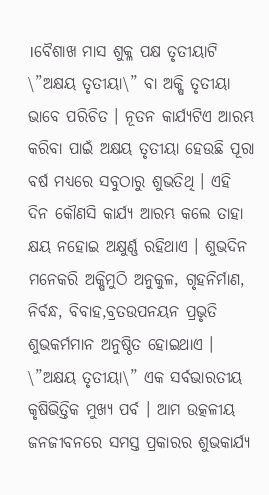।ବୈଶାଖ ମାସ ଶୁକ୍ଳ ପକ୍ଷ ତୃତୀୟାଟି \”ଅକ୍ଷୟ ତୃତୀୟା\” ବା ଅକ୍ଷି ତୃତୀୟା ଭାବେ ପରିଚିତ । ନୂତନ କାର୍ଯ୍ୟଟିଏ ଆରମ୍ଭ କରିବା ପାଇଁ ଅକ୍ଷୟ ତୃତୀୟା ହେଉଛି ପୂରା ବର୍ଷ ମଧ୍ୟରେ ସବୁଠାରୁ ଶୁଭତିଥି । ଏହି ଦିନ କୌଣସି କାର୍ଯ୍ୟ ଆରମ୍ଭ କଲେ ତାହା କ୍ଷୟ ନହୋଇ ଅକ୍ଷୁର୍ଣ୍ଣ ରହିଥାଏ । ଶୁଭଦିନ ମନେକରି ଅକ୍ଷିମୁଠି ଅନୁକୁଳ, ଗୃହନିର୍ମାଣ, ନିର୍ବନ୍ଧ, ବିବାହ,ବ୍ରତଉପନୟନ ପ୍ରଭୃତି ଶୁଭକର୍ମମାନ ଅନୁଷ୍ଠିତ ହୋଇଥାଏ । \”ଅକ୍ଷୟ ତୃତୀୟା\” ଏକ ସର୍ବଭାରତୀୟ କୃଷିଭିତ୍ତିକ ମୁଖ୍ୟ ପର୍ବ । ଆମ ଉତ୍କଳୀୟ ଜନଜୀବନରେ ସମସ୍ତ ପ୍ରକାରର ଶୁଭକାର୍ଯ୍ୟ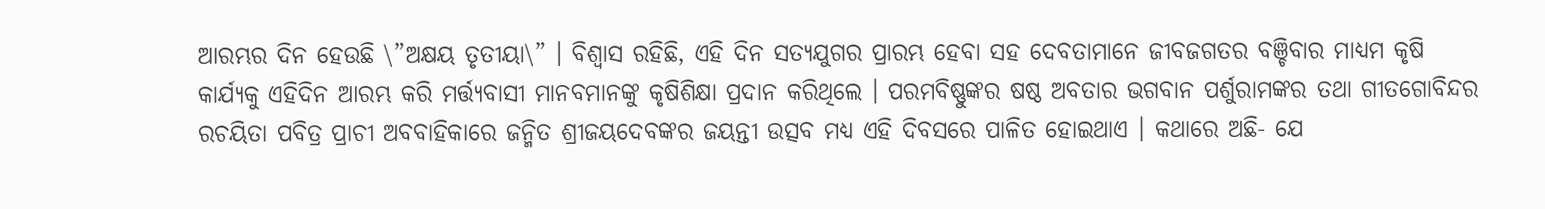ଆରମ୍ଭର ଦିନ ହେଉଛି \”ଅକ୍ଷୟ ତୃତୀୟା\” । ବିଶ୍ୱାସ ରହିଛି, ଏହି ଦିନ ସତ୍ୟଯୁଗର ପ୍ରାରମ୍ଭ ହେବା ସହ ଦେବତାମାନେ ଜୀବଜଗତର ବଞ୍ଚିବାର ମାଧ୍ୟମ କୃଷି କାର୍ଯ୍ୟକୁ ଏହିଦିନ ଆରମ୍ଭ କରି ମର୍ତ୍ତ୍ୟବାସୀ ମାନବମାନଙ୍କୁ କୃଷିଶିକ୍ଷା ପ୍ରଦାନ କରିଥିଲେ । ପରମବିଷ୍ଣୁଙ୍କର ଷଷ୍ଠ ଅବତାର ଭଗବାନ ପର୍ଶୁରାମଙ୍କର ତଥା ଗୀତଗୋବିନ୍ଦର ରଚୟିତା ପବିତ୍ର ପ୍ରାଚୀ ଅବବାହିକାରେ ଜନ୍ମିତ ଶ୍ରୀଜୟଦେବଙ୍କର ଜୟନ୍ତୀ ଉତ୍ସବ ମଧ୍ୟ ଏହି ଦିବସରେ ପାଳିତ ହୋଇଥାଏ । କଥାରେ ଅଛି- ଯେ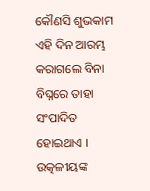କୌଣସି ଶୁଭକାମ ଏହି ଦିନ ଆରମ୍ଭ କରାଗଲେ ବିନା ବିଘ୍ନରେ ତାହା ସଂପାଦିତ ହୋଇଥାଏ । ଉତ୍କଳୀୟଙ୍କ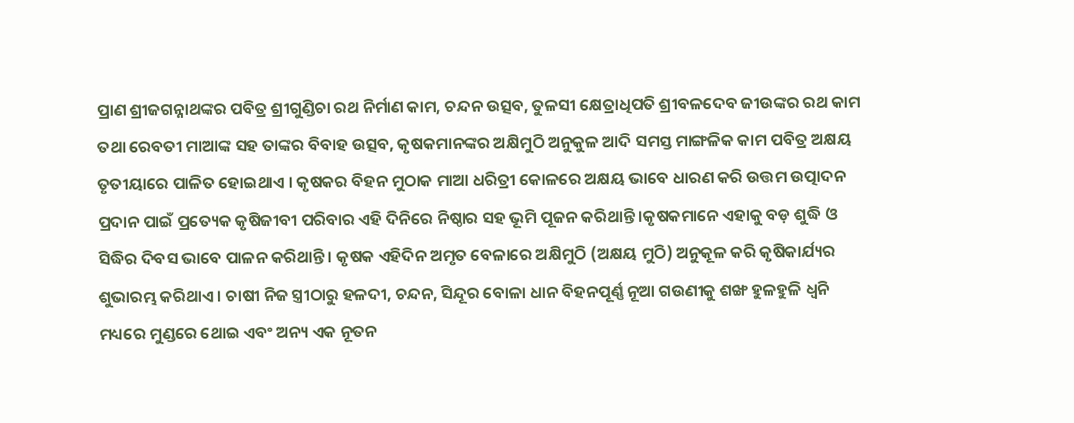ପ୍ରାଣ ଶ୍ରୀଜଗନ୍ନାଥଙ୍କର ପବିତ୍ର ଶ୍ରୀଗୁଣ୍ଡିଚା ରଥ ନିର୍ମାଣ କାମ, ଚନ୍ଦନ ଉତ୍ସବ, ତୁଳସୀ କ୍ଷେତ୍ରାଧିପତି ଶ୍ରୀବଳଦେବ ଜୀଉଙ୍କର ରଥ କାମ ତଥା ରେବତୀ ମାଆଙ୍କ ସହ ତାଙ୍କର ବିବାହ ଉତ୍ସବ, କୃଷକମାନଙ୍କର ଅକ୍ଷିମୁଠି ଅନୁକୁଳ ଆଦି ସମସ୍ତ ମାଙ୍ଗଳିକ କାମ ପବିତ୍ର ଅକ୍ଷୟ ତୃତୀୟାରେ ପାଳିତ ହୋଇଥାଏ । କୃଷକର ବିହନ ମୁଠାକ ମାଆ ଧରିତ୍ରୀ କୋଳରେ ଅକ୍ଷୟ ଭାବେ ଧାରଣ କରି ଉତ୍ତମ ଉତ୍ପାଦନ ପ୍ରଦାନ ପାଇଁ ପ୍ରତ୍ୟେକ କୃଷିଜୀବୀ ପରିବାର ଏହି ଦିନିରେ ନିଷ୍ଠାର ସହ ଭୂମି ପୂଜନ କରିଥାନ୍ତି ।କୃଷକମାନେ ଏହାକୁ ବଡ଼ ଶୁଦ୍ଧି ଓ ସିଦ୍ଧିର ଦିବସ ଭାବେ ପାଳନ କରିଥାନ୍ତି । କୃଷକ ଏହିଦିନ ଅମୃତ ବେଳାରେ ଅକ୍ଷିମୁଠି (ଅକ୍ଷୟ ମୁଠି) ଅନୁକୂଳ କରି କୃଷିକାର୍ଯ୍ୟର ଶୁଭାରମ୍ଭ କରିଥାଏ । ଚାଷୀ ନିଜ ସ୍ତ୍ରୀଠାରୁ ହଳଦୀ, ଚନ୍ଦନ, ସିନ୍ଦୂର ବୋଳା ଧାନ ବିହନପୂର୍ଣ୍ଣ ନୂଆ ଗଉଣୀକୁ ଶଙ୍ଖ ହୁଳହୁଳି ଧ୍ୱନି ମଧ୍ୟରେ ମୁଣ୍ଡରେ ଥୋଇ ଏବଂ ଅନ୍ୟ ଏକ ନୂତନ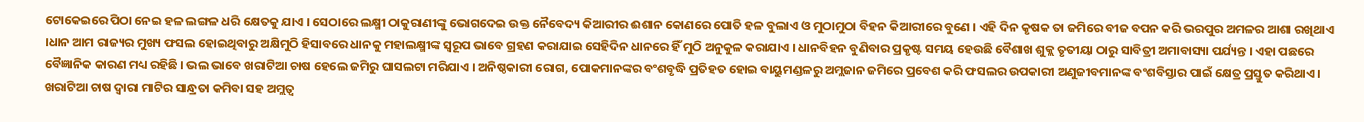ଟୋକେଇରେ ପିଠା ନେଇ ହଳ ଲଙ୍ଗଳ ଧରି କ୍ଷେତକୁ ଯାଏ । ସେଠାରେ ଲକ୍ଷ୍ମୀ ଠାକୁରାଣୀଙ୍କୁ ଭୋଗଦେଇ ଉକ୍ତ ନୈବେଦ୍ୟ କିଆରୀର ଈଶାନ କୋଣରେ ପୋତି ହଳ ବୁଲାଏ ଓ ମୁଠାମୁଠା ବିହନ କିଆରୀରେ ବୁଣେ । ଏହି ଦିନ କୃଷକ ତା ଜମିରେ ବୀଜ ବପନ କରି ଭରପୁର ଅମଳର ଆଶା ରଖିଥାଏ ।ଧାନ ଆମ ରାଜ୍ୟର ମୁଖ୍ୟ ଫସଲ ହୋଇଥିବାରୁ ଅକ୍ଷିମୁଠି ହିସାବରେ ଧାନକୁ ମହାଲକ୍ଷ୍ମୀଙ୍କ ସ୍ୱରୂପ ଭାବେ ଗ୍ରହଣ କରାଯାଇ ସେହିଦିନ ଧାନରେ ହିଁ ମୁଠି ଅନୁକୁଳ କରାଯାଏ । ଧାନବିହନ ବୁଣିବାର ପ୍ରକୃଷ୍ଟ ସମୟ ହେଉଛି ବୈଶାଖ ଶୁକ୍ଲ ତୃତୀୟା ଠାରୁ ସାବିତ୍ରୀ ଅମାବାସ୍ୟା ପର୍ଯ୍ୟନ୍ତ । ଏହା ପଛରେ ବୈଜ୍ଞାନିକ କାରଣ ମଧ୍ୟ ରହିଛି । ଭଲ ଭାବେ ଖରାଟିଆ ଚାଷ ହେଲେ ଜମିରୁ ଘାସଲଟା ମରିଯାଏ । ଅନିଷ୍ଠକାରୀ ରୋଗ, ପୋକମାନଙ୍କର ବଂଶବୃଦ୍ଧି ପ୍ରତିହତ ହୋଇ ବାୟୁମଣ୍ଡଳରୁ ଅମ୍ଲଜାନ ଜମିରେ ପ୍ରବେଶ କରି ଫସଲର ଉପକାରୀ ଅଣୁଜୀବମାନଙ୍କ ବଂଶବିସ୍ତାର ପାଇଁ କ୍ଷେତ୍ର ପ୍ରସ୍ତୁତ କରିଥାଏ । ଖରାଟିଆ ଚାଷ ଦ୍ୱାରା ମାଟିର ସାନ୍ଧ୍ରତା କମିବା ସହ ଅମ୍ଲତ୍ୱ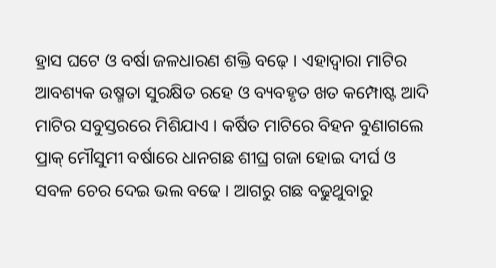ହ୍ରାସ ଘଟେ ଓ ବର୍ଷା ଜଳଧାରଣ ଶକ୍ତି ବଢ଼େ । ଏହାଦ୍ୱାରା ମାଟିର ଆବଶ୍ୟକ ଉଷ୍ମତା ସୁରକ୍ଷିତ ରହେ ଓ ବ୍ୟବହୃତ ଖତ କମ୍ପୋଷ୍ଟ ଆଦି ମାଟିର ସବୁସ୍ତରରେ ମିଶିଯାଏ । କର୍ଷିତ ମାଟିରେ ବିହନ ବୁଣାଗଲେ ପ୍ରାକ୍ ମୌସୁମୀ ବର୍ଷାରେ ଧାନଗଛ ଶୀଘ୍ର ଗଜା ହୋଇ ଦୀର୍ଘ ଓ ସବଳ ଚେର ଦେଇ ଭଲ ବଢେ । ଆଗରୁ ଗଛ ବଢୁଥୁବାରୁ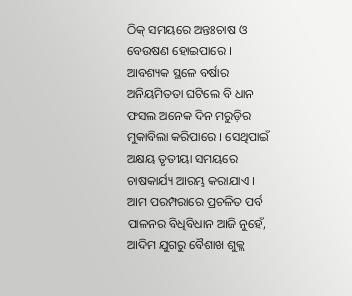ଠିକ୍ ସମୟରେ ଅନ୍ତଃଚାଷ ଓ ବେଉଷଣ ହୋଇପାରେ । ଆବଶ୍ୟକ ସ୍ଥଳେ ବର୍ଷାର ଅନିୟମିତତା ଘଟିଲେ ବି ଧାନ ଫସଲ ଅନେକ ଦିନ ମରୁଡ଼ିର ମୁକାବିଲା କରିପାରେ । ସେଥିପାଇଁ ଅକ୍ଷୟ ତୃତୀୟା ସମୟରେ ଚାଷକାର୍ଯ୍ୟ ଆରମ୍ଭ କରାଯାଏ । ଆମ ପରମ୍ପରାରେ ପ୍ରଚଳିତ ପର୍ବ ପାଳନର ବିଧିବିଧାନ ଆଜି ନୁହେଁ, ଆଦିମ ଯୁଗରୁ ବୈଶାଖ ଶୁକ୍ଲ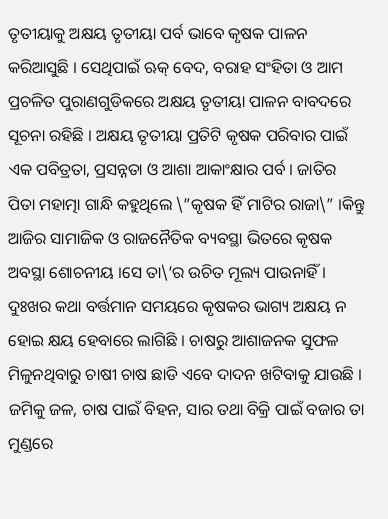ତୃତୀୟାକୁ ଅକ୍ଷୟ ତୃତୀୟା ପର୍ବ ଭାବେ କୃଷକ ପାଳନ କରିଆସୁଛି । ସେଥିପାଇଁ ଋକ୍ ବେଦ, ବରାହ ସଂହିତା ଓ ଆମ ପ୍ରଚଳିତ ପୁରାଣଗୁଡିକରେ ଅକ୍ଷୟ ତୃତୀୟା ପାଳନ ବାବଦରେ ସୂଚନା ରହିଛି । ଅକ୍ଷୟ ତୃତୀୟା ପ୍ରତିଟି କୃଷକ ପରିବାର ପାଇଁ ଏକ ପବିତ୍ରତା, ପ୍ରସନ୍ନତା ଓ ଆଶା ଆକାଂକ୍ଷାର ପର୍ବ । ଜାତିର ପିତା ମହାତ୍ମା ଗାନ୍ଧି କହୁଥିଲେ \”କୃଷକ ହିଁ ମାଟିର ରାଜା\” ।କିନ୍ତୁ ଆଜିର ସାମାଜିକ ଓ ରାଜନୈତିକ ବ୍ୟବସ୍ଥା ଭିତରେ କୃଷକ ଅବସ୍ଥା ଶୋଚନୀୟ ।ସେ ତା\’ର ଉଚିତ ମୂଲ୍ୟ ପାଉନାହିଁ । ଦୁଃଖର କଥା ବର୍ତ୍ତମାନ ସମୟରେ କୃଷକର ଭାଗ୍ୟ ଅକ୍ଷୟ ନ ହୋଇ କ୍ଷୟ ହେବାରେ ଲାଗିଛି । ଚାଷରୁ ଆଶାଜନକ ସୁଫଳ ମିଳୁନଥିବାରୁ ଚାଷୀ ଚାଷ ଛାଡି ଏବେ ଦାଦନ ଖଟିବାକୁ ଯାଉଛି । ଜମିକୁ ଜଳ, ଚାଷ ପାଇଁ ବିହନ, ସାର ତଥା ବିକ୍ରି ପାଇଁ ବଜାର ତା ମୁଣ୍ଡରେ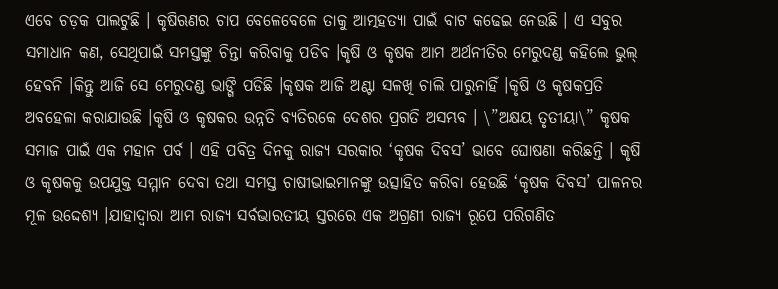ଏବେ ଚଡ଼କ ପାଲଟୁଛି । କୃଷିଋଣର ଚାପ ବେଳେବେଳେ ତାକୁ ଆତ୍ମହତ୍ୟା ପାଇଁ ବାଟ କଢେଇ ନେଉଛି । ଏ ସବୁର ସମାଧାନ କଣ, ସେଥିପାଇଁ ସମସ୍ତଙ୍କୁ ଚିନ୍ତା କରିବାକୁ ପଡିବ ।କୃଷି ଓ କୃଷକ ଆମ ଅର୍ଥନୀତିର ମେରୁଦଣ୍ଡ କହିଲେ ଭୁଲ୍ ହେବନି ।କିନ୍ତୁ ଆଜି ସେ ମେରୁଦଣ୍ଡ ଭାଙ୍ଗି ପଡିଛି ।କୃଷକ ଆଜି ଅଣ୍ଟା ସଳଖି ଚାଲି ପାରୁନାହିଁ ।କୃଷି ଓ କୃଷକପ୍ରତି ଅବହେଳା କରାଯାଉଛି ।କୃଷି ଓ କୃଷକର ଉନ୍ନତି ବ୍ୟତିରକେ ଦେଶର ପ୍ରଗତି ଅସମ୍ଭବ । \”ଅକ୍ଷୟ ତୃତୀୟା\” କୃଷକ ସମାଜ ପାଇଁ ଏକ ମହାନ ପର୍ବ । ଏହି ପବିତ୍ର ଦିନକୁ ରାଜ୍ୟ ସରକାର ‘କୃଷକ ଦିବସ’ ଭାବେ ଘୋଷଣା କରିଛନ୍ତି । କୃଷି ଓ କୃଷକକୁ ଉପଯୁକ୍ତ ସମ୍ମାନ ଦେବା ତଥା ସମସ୍ତ ଚାଷୀଭାଇମାନଙ୍କୁ ଉତ୍ସାହିତ କରିବା ହେଉଛି ‘କୃଷକ ଦିବସ’ ପାଳନର ମୂଳ ଉଦ୍ଦେଶ୍ୟ ।ଯାହାଦ୍ୱାରା ଆମ ରାଜ୍ୟ ସର୍ବଭାରତୀୟ ସ୍ତରରେ ଏକ ଅଗ୍ରଣୀ ରାଜ୍ୟ ରୂପେ ପରିଗଣିତ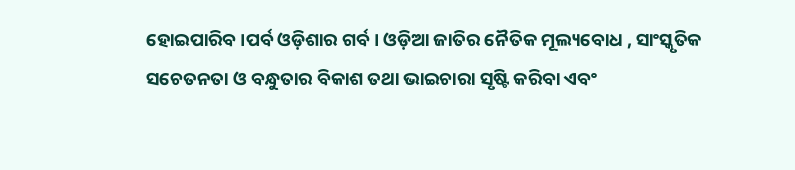ହୋଇପାରିବ ।ପର୍ବ ଓଡ଼ିଶାର ଗର୍ବ । ଓଡ଼ିଆ ଜାତିର ନୈତିକ ମୂଲ୍ୟବୋଧ , ସାଂସ୍କୃତିକ ସଚେତନତା ଓ ବନ୍ଧୁତାର ବିକାଶ ତଥା ଭାଇଚାରା ସୃଷ୍ଟି କରିବା ଏବଂ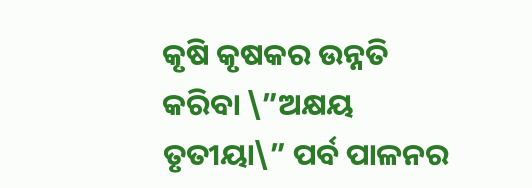କୃଷି କୃଷକର ଉନ୍ନତି କରିବା \”ଅକ୍ଷୟ ତୃତୀୟା\” ପର୍ବ ପାଳନର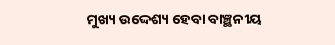ମୁଖ୍ୟ ଉଦ୍ଦେଶ୍ୟ ହେବା ବାଞ୍ଛନୀୟ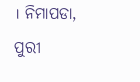। ନିମାପଡା, ପୁରୀ